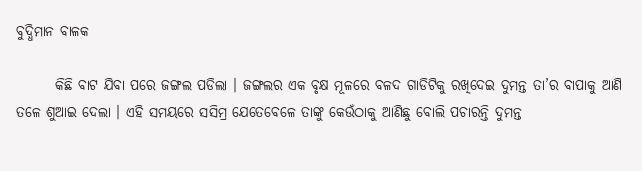ବୁଦ୍ଧିମାନ ବାଳକ

       କିଛି ବାଟ ଯିବା ପରେ ଜଙ୍ଗଲ ପଡିଲା । ଜଙ୍ଗଲର ଏକ ବୃକ୍ଷ ମୂଳରେ ବଳଦ ଗାଡିଟିକୁ ରଖିଦେଇ ଦୁମନ୍ତ ତା’ର ବାପାକୁ ଆଣି ତଳେ ଶୁଆଇ ଦେଲା । ଏହି ସମୟରେ ସସିମ୍ର ଯେତେବେଳେ ତାଙ୍କୁ କେଉଁଠାକୁ ଆଣିଛୁ ବୋଲି ପଚାରନ୍ତି ଦୁମନ୍ତ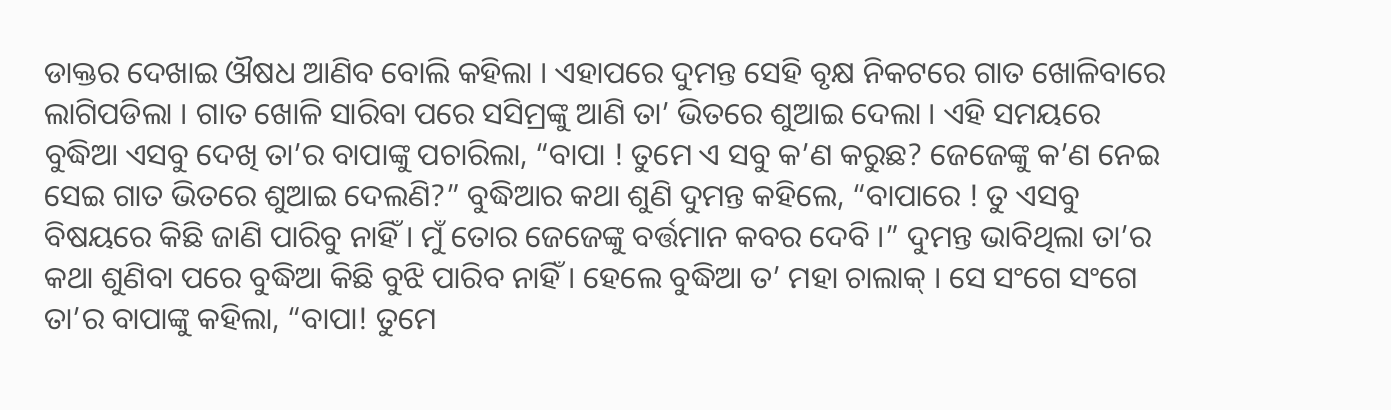ଡାକ୍ତର ଦେଖାଇ ଔଷଧ ଆଣିବ ବୋଲି କହିଲା । ଏହାପରେ ଦୁମନ୍ତ ସେହି ବୃକ୍ଷ ନିକଟରେ ଗାତ ଖୋଳିବାରେ ଲାଗିପଡିଲା । ଗାତ ଖୋଳି ସାରିବା ପରେ ସସିମ୍ରଙ୍କୁ ଆଣି ତା’ ଭିତରେ ଶୁଆଇ ଦେଲା । ଏହି ସମୟରେ ବୁଦ୍ଧିଆ ଏସବୁ ଦେଖି ତା’ର ବାପାଙ୍କୁ ପଚାରିଲା, “ବାପା ! ତୁମେ ଏ ସବୁ କ’ଣ କରୁଛ? ଜେଜେଙ୍କୁ କ’ଣ ନେଇ ସେଇ ଗାତ ଭିତରେ ଶୁଆଇ ଦେଲଣି?” ବୁଦ୍ଧିଆର କଥା ଶୁଣି ଦୁମନ୍ତ କହିଲେ, “ବାପାରେ ! ତୁ ଏସବୁ ବିଷୟରେ କିଛି ଜାଣି ପାରିବୁ ନାହିଁ । ମୁଁ ତୋର ଜେଜେଙ୍କୁ ବର୍ତ୍ତମାନ କବର ଦେବି ।” ଦୁମନ୍ତ ଭାବିଥିଲା ତା’ର କଥା ଶୁଣିବା ପରେ ବୁଦ୍ଧିଆ କିଛି ବୁଝି ପାରିବ ନାହିଁ । ହେଲେ ବୁଦ୍ଧିଆ ତ’ ମହା ଚାଲାକ୍ । ସେ ସଂଗେ ସଂଗେ ତା’ର ବାପାଙ୍କୁ କହିଲା, “ବାପା! ତୁମେ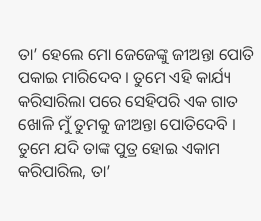ତା’ ହେଲେ ମୋ ଜେଜେଙ୍କୁ ଜୀଅନ୍ତା ପୋତି ପକାଇ ମାରିଦେବ । ତୁମେ ଏହି କାର୍ଯ୍ୟ କରିସାରିଲା ପରେ ସେହିପରି ଏକ ଗାତ ଖୋଳି ମୁଁ ତୁମକୁ ଜୀଅନ୍ତା ପୋତିଦେବି । ତୁମେ ଯଦି ତାଙ୍କ ପୁତ୍ର ହୋଇ ଏକାମ କରିପାରିଲ, ତା’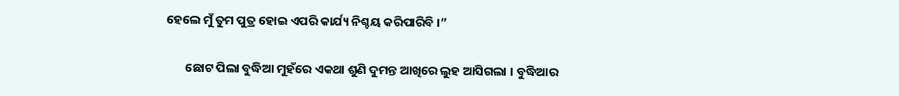ହେଲେ ମୁଁ ତୁମ ପୁତ୍ର ହୋଇ ଏପରି କାର୍ଯ୍ୟ ନିଶ୍ଚୟ କରିପାରିବି ।”

       ଛୋଟ ପିଲା ବୁଦ୍ଧିଆ ମୁହଁରେ ଏକଥା ଶୁଣି ଦୁମନ୍ତ ଆଖିରେ ଲୁହ ଆସିଗଲା । ବୁଦ୍ଧିଆର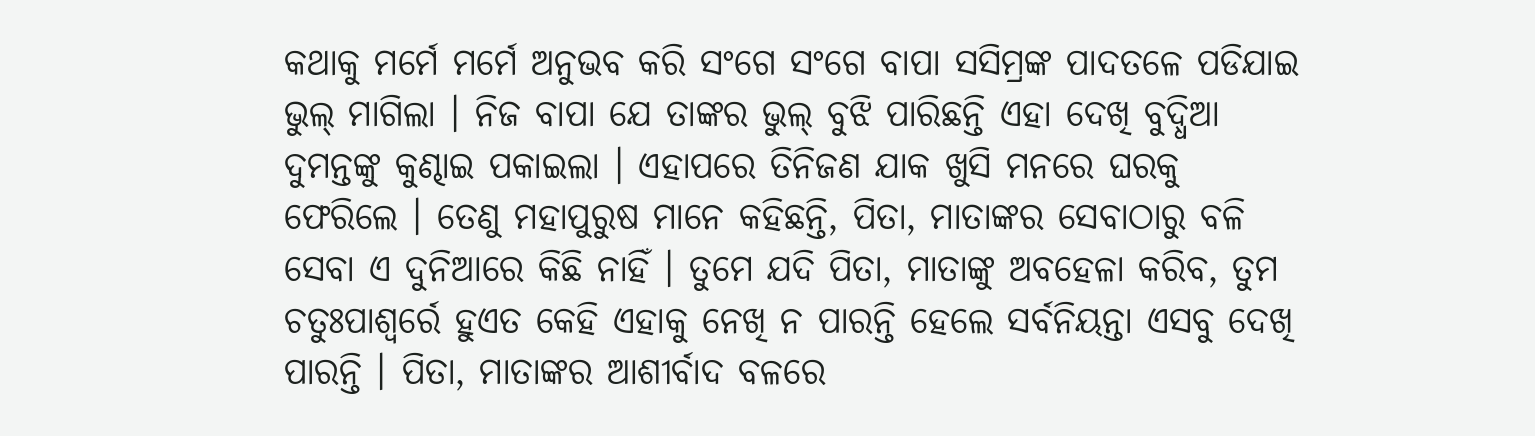କଥାକୁ ମର୍ମେ ମର୍ମେ ଅନୁଭବ କରି ସଂଗେ ସଂଗେ ବାପା ସସିମ୍ରଙ୍କ ପାଦତଳେ ପଡିଯାଇ ଭୁଲ୍ ମାଗିଲା । ନିଜ ବାପା ଯେ ତାଙ୍କର ଭୁଲ୍ ବୁଝି ପାରିଛନ୍ତି ଏହା ଦେଖି ବୁଦ୍ଧିଆ ଦୁମନ୍ତଙ୍କୁ କୁଣ୍ଢାଇ ପକାଇଲା । ଏହାପରେ ତିନିଜଣ ଯାକ ଖୁସି ମନରେ ଘରକୁ ଫେରିଲେ । ତେଣୁ ମହାପୁରୁଷ ମାନେ କହିଛନ୍ତି, ପିତା, ମାତାଙ୍କର ସେବାଠାରୁ ବଳି ସେବା ଏ ଦୁନିଆରେ କିଛି ନାହିଁ । ତୁମେ ଯଦି ପିତା, ମାତାଙ୍କୁ ଅବହେଳା କରିବ, ତୁମ ଚତୁଃପାଶ୍ୱର୍ରେ ହୁଏତ କେହି ଏହାକୁ ନେଖି ନ ପାରନ୍ତି ହେଲେ ସର୍ବନିୟନ୍ତା ଏସବୁ ଦେଖି ପାରନ୍ତି । ପିତା, ମାତାଙ୍କର ଆଶୀର୍ବାଦ ବଳରେ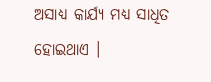ଅସାଧ୍ୟ କାର୍ଯ୍ୟ ମଧ୍ୟ ସାଧିତ ହୋଇଥାଏ ।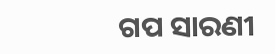ଗପ ସାରଣୀ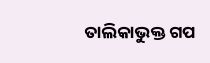ତାଲିକାଭୁକ୍ତ ଗପ